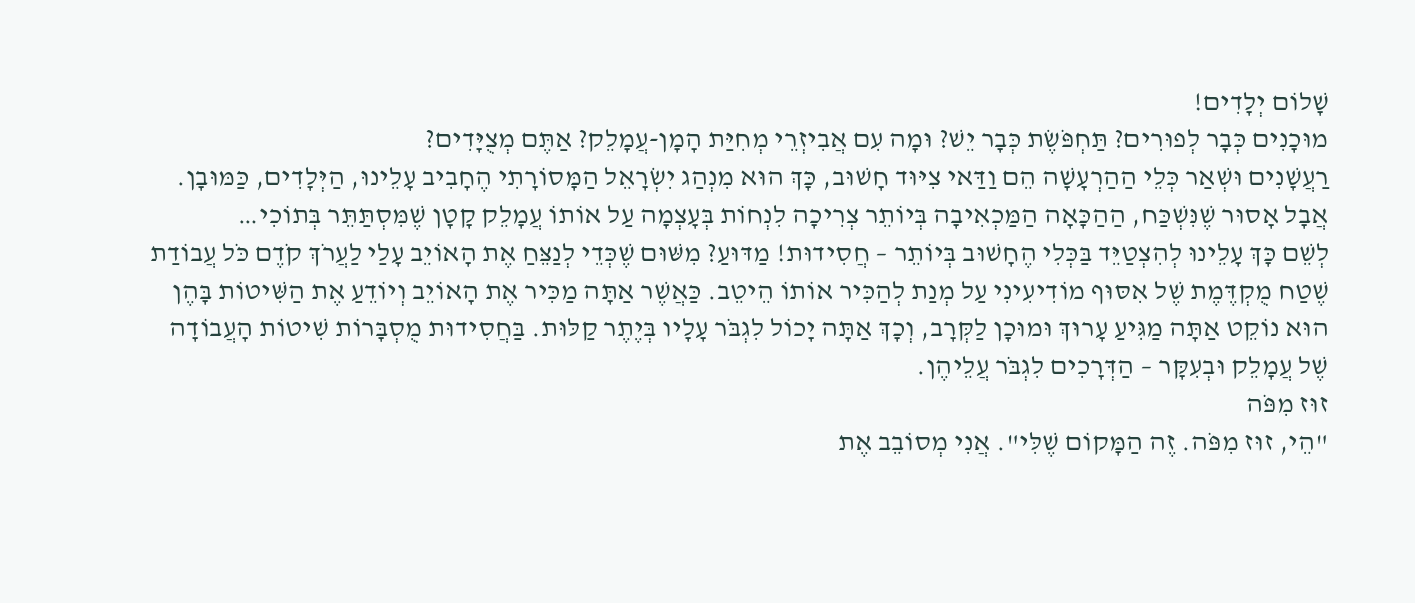שָׁלוֹם יְלָדִים!
מוּכָנִים כְּבָר לְפוּרִים? תַּחְפֹּשֶׂת כְּבָר יֵשׁ? וּמָה עִם אֲבִיזְרֵי מְחִיַּת הָמָן-עֲמָלֵק? אַתֶּם מְצֻיָּדִים?
רַעֲשָׁנִים וּשְׁאַר כְּלֵי הַהַרְעָשָׁה הֵם וַדַּאי צִיּוּד חָשׁוּב, כָּךְ הוּא מִנְהַג יִשְׂרָאֵל הַמָּסוֹרָתִי הֶחָבִיב עָלֵינוּ, הַיְּלָדִים, כַּמּוּבָן. אֲבָל אָסוּר שֶׁנִּשְׁכַּח, הַהַכָּאָה הַמַּכְאִיבָה בְּיוֹתֵר צְרִיכָה לִנְחוֹת בְּעָצְמָה עַל אוֹתוֹ עֲמָלֵק קָטָן שֶׁמִּסְתַּתֵּר בְּתוֹכִי…
לְשֵׁם כָּךְ עָלֵינוּ לְהִצְטַיֵּד בַּכְּלִי הֶחָשׁוּב בְּיוֹתֵר – חֲסִידוּת! מַדּוּעַ? מִשּׁוּם שֶׁכְּדֵי לְנַצֵּחַ אֶת הָאוֹיֵב עָלַי לַעֲרֹךְ קֹדֶם כֹּל עֲבוֹדַת שֶׁטַח מֻקְדֶּמֶת שֶׁל אִסּוּף מוֹדִיעִינִי עַל מְנַת לְהַכִּיר אוֹתוֹ הֵיטֵב. כַּאֲשֶׁר אַתָּה מַכִּיר אֶת הָאוֹיֵב וְיוֹדֵעַ אֶת הַשִּׁיטוֹת בָּהֶן הוּא נוֹקֵט אַתָּה מַגִּיעַ עָרוּךְ וּמוּכָן לַקְּרָב, וְכָךְ אַתָּה יָכוֹל לִגְבֹּר עָלָיו בְּיֶתֶר קַלּוּת. בַּחֲסִידוּת מֻסְבָּרוֹת שִׁיטוֹת הָעֲבוֹדָה שֶׁל עֲמָלֵק וּבְעִקָּר – הַדְּרָכִים לִגְבֹּר עֲלֵיהֶן.
זוּז מִפֹּה
"הֵי, זוּז מִפֹּה. זֶה הַמָּקוֹם שֶׁלִּי". אֲנִי מְסוֹבֵב אֶת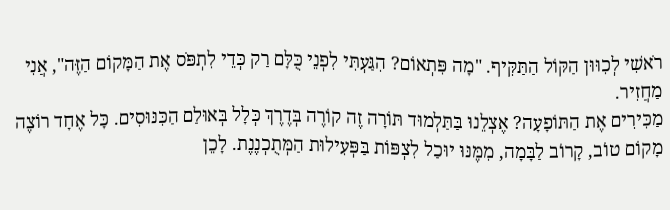רֹאשִׁי לְכִוּוּן הַקּוֹל הַתַּקִּיף. "מָה פִּתְאוֹם? הִגַּעְתִּי לִפְנֵי כֻּלָּם רַק כְּדֵי לִתְפֹּס אֶת הַמָּקוֹם הַזֶּה", אֲנִי מַחֲזִיר.
מַכִּירִים אֶת הַתּוֹפָעָה? אֶצְלֵנוּ בַּתַּלְמוּד תּוֹרָה זֶה קוֹרֶה בְּדֶרֶךְ כְּלָל בְּאוּלַם הַכִּנּוּסִים. כָּל אֶחָד רוֹצֶה מָקוֹם טוֹב, קָרוֹב לַבָּמָה, מִמֶּנּוּ יוּכַל לִצְפּוֹת בַּפְּעִילוּת הַמְּתֻכְנֶנֶת. לָכֵן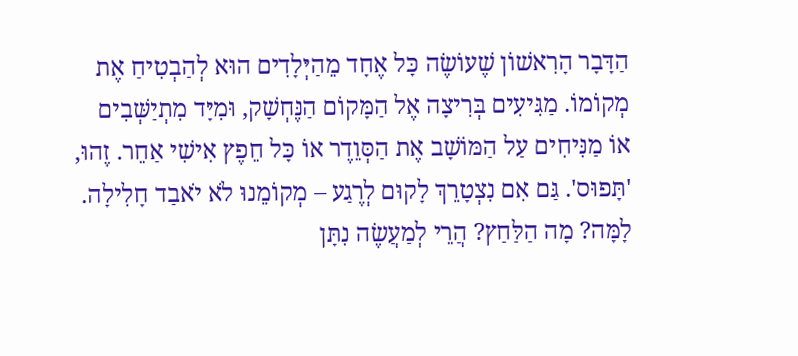הַדָּבָר הָרִאשׁוֹן שֶׁעוֹשֶׂה כָּל אֶחָד מֵהַיְּלָדִים הוּא לְהַבְטִיחַ אֶת מְקוֹמוֹ. מַגִּיעִים בְּרִיצָה אֶל הַמָּקוֹם הַנֶּחְשָׁק, וּמִיָּד מִתְיַשְּׁבִים אוֹ מַנִּיחִים עַל הַמּוֹשָׁב אֶת הַסְּוֵדֶר אוֹ כָּל חֵפֶץ אִישִׁי אַחֵר. זֶהוּ, 'תָּפוּס'. גַּם אִם נִצְטָרֵךְ לָקוּם לְרֶגַע – מְקוֹמֵנוּ לֹא יֹאבַד חָלִילָה.
לָמָּה? מָה הַלַּחַץ? הֲרֵי לְמַעֲשֶׂה נִתָּן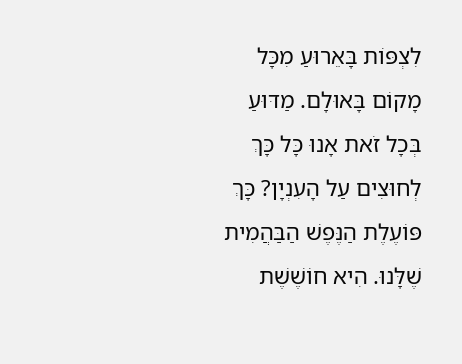לִצְפּוֹת בָּאֵרוּעַ מִכָּל מָקוֹם בָּאוּלָם. מַדּוּעַ בְּכָל זֹאת אָנוּ כָּל כָּךְ לְחוּצִים עַל הָעִנְיָן? כָּךְ פּוֹעֶלֶת הַנֶּפֶשׁ הַבַּהֲמִית שֶׁלָּנוּ. הִיא חוֹשֶׁשֶׁת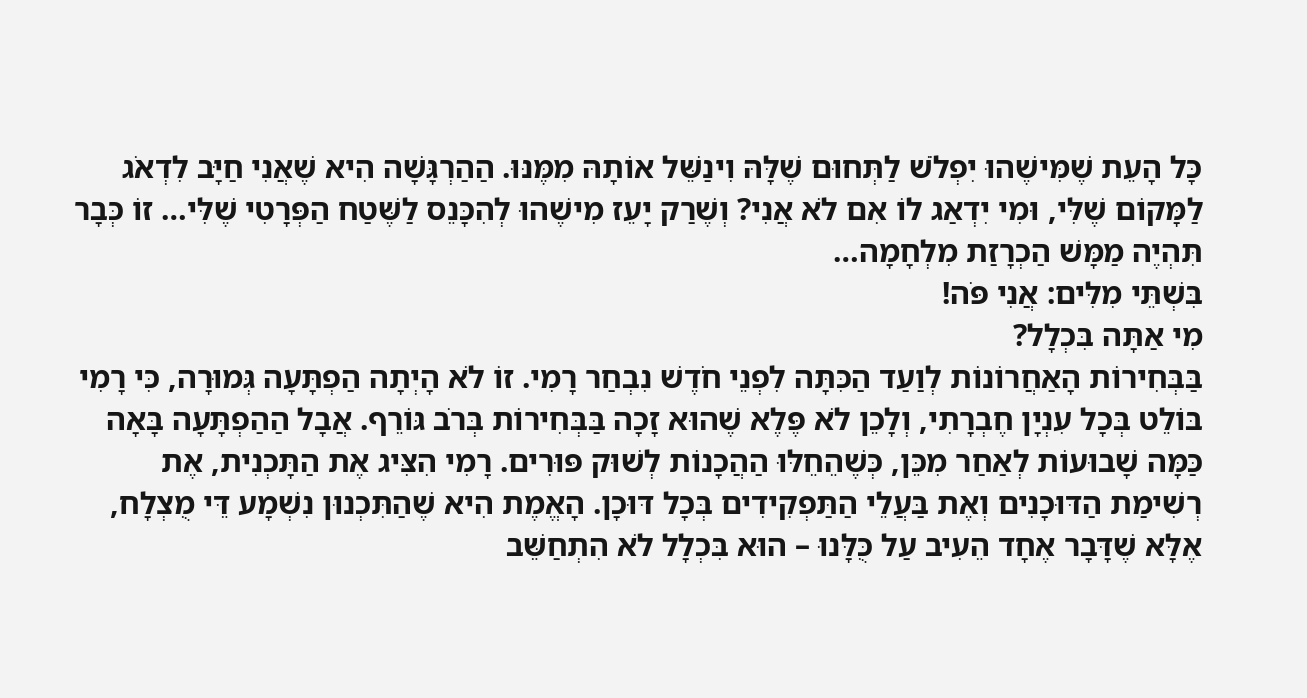כָּל הָעֵת שֶׁמִּישֶׁהוּ יִפְלֹשׁ לַתְּחוּם שֶׁלָּהּ וִינַשֵּׁל אוֹתָהּ מִמֶּנּוּ. הַהַרְגָּשָׁה הִיא שֶׁאֲנִי חַיָּב לִדְאֹג לַמָּקוֹם שֶׁלִּי, וּמִי יִדְאַג לוֹ אִם לֹא אֲנִי? וְשֶׁרַק יָעֵז מִישֶׁהוּ לְהִכָּנֵס לַשֶּׁטַח הַפְּרָטִי שֶׁלִּי… זוֹ כְּבָר תִּהְיֶה מַמָּשׁ הַכְרָזַת מִלְחָמָה…
בִּשְׁתֵּי מִלִּים: אֲנִי פֹּה!
מִי אַתָּה בִּכְלָל?
בַּבְּחִירוֹת הָאַחֲרוֹנוֹת לְוַעַד הַכִּתָּה לִפְנֵי חֹדֶשׁ נִבְחַר רָמִי. זוֹ לֹא הָיְתָה הַפְתָּעָה גְּמוּרָה, כִּי רָמִי בּוֹלֵט בְּכָל עִנְיָן חֶבְרָתִי, וְלָכֵן לֹא פֶּלֶא שֶׁהוּא זָכָה בַּבְּחִירוֹת בְּרֹב גּוֹרֵף. אֲבָל הַהַפְתָּעָה בָּאָה כַּמָּה שָׁבוּעוֹת לְאַחַר מִכֵּן, כְּשֶׁהֵחֵלּוּ הַהֲכָנוֹת לְשׁוּק פּוּרִים. רָמִי הִצִּיג אֶת הַתָּכְנִית, אֶת רְשִׁימַת הַדּוּכָנִים וְאֶת בַּעֲלֵי הַתַּפְקִידִים בְּכָל דּוּכָן. הָאֱמֶת הִיא שֶׁהַתִּכְנוּן נִשְׁמָע דֵּי מֻצְלָח, אֶלָּא שֶׁדָּבָר אֶחָד הֵעִיב עַל כֻּלָּנוּ – הוּא בִּכְלָל לֹא הִתְחַשֵּׁב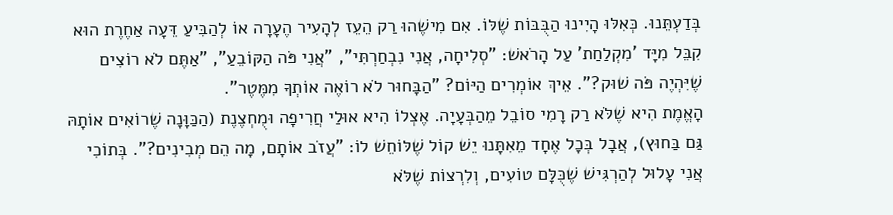בְּדַעְתֵּנוּ. כְּאִלּוּ הָיִינוּ הַבֻּבּוֹת שֶׁלּוֹ. אִם מִישֶׁהוּ רַק הֵעֵז לְהָעִיר הֶעָרָה אוֹ לְהַבִּיעַ דֵּעָה אַחֶרֶת הוּא קִבֵּל מִיָּד 'מִקְלַחַת' עַל הָרֹאשׁ: "סְלִיחָה, אֲנִי נִבְחַרְתִּי", "אֲנִי פֹּה הַקּוֹבֵעַ", "אַתֶּם לֹא רוֹצִים שֶׁיִּהְיֶה פֹּה שׁוּק?". אֵיךְ אוֹמְרִים הַיּוֹם? "הַבָּחוּר לֹא רוֹאֶה אוֹתְךָ מִמֶּטֶר".
הָאֱמֶת הִיא שֶׁלֹּא רַק רָמִי סוֹבֵל מֵהַבְּעָיָה. אֶצְלוֹ הִיא אוּלַי חֲרִיפָה וּמֻחְצֶנֶת (הַכַּוָּנָה שֶׁרוֹאִים אוֹתָהּ גַּם בַּחוּץ), אֲבָל בְּכָל אֶחָד מֵאִתָּנוּ יֵשׁ קוֹל שֶׁלּוֹחֵשׁ לוֹ: "עֲזֹב אוֹתָם, מָה הֵם מְבִינִים?". בְּתוֹכִי אֲנִי עָלוּל לְהַרְגִּישׁ שֶׁכֻּלָּם טוֹעִים, וְלִרְצוֹת שֶׁלֹּא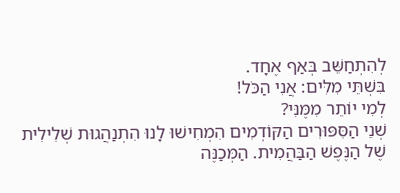לְהִתְחַשֵּׁב בְּאַף אֶחָד.
בִּשְׁתֵּי מִלִּים: אֲנִי הַכֹּל!
לְמִי יוֹתֵר מִמֶּנִּי?
שְׁנֵי הַסִּפּוּרִים הַקּוֹדְמִים הִמְחִישׁוּ לָנוּ הִתְנַהֲגוּת שְׁלִילִית שֶׁל הַנֶּפֶשׁ הַבַּהֲמִית. הַמְּכַנֶּה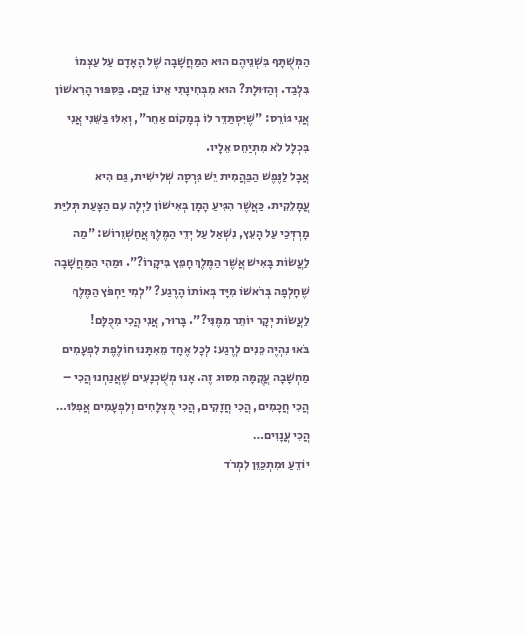הַמְּשֻׁתָּף בִּשְׁנֵיהֶם הוּא הַמַּחֲשָׁבָה שֶׁל הָאָדָם עַל עַצְמוֹ בִּלְבַד. וְהַזּוּלָת? הוּא מִבְּחִינָתִי אֵינוֹ קַיָּם. בַּסִּפּוּר הָרִאשׁוֹן אֲנִי גּוֹרֵס: "שֶׁיִּסְתַּדֵּר לוֹ בְּמָקוֹם אַחֵר", וְאִלּוּ בַּשֵּׁנִי אֲנִי בִּכְלָל לֹא מִתְיַחֵס אֵלָיו.
אֲבָל לַנֶּפֶשׁ הַבַּהֲמִית יֵשׁ גִּרְסָה שְׁלִישִׁית, גַּם הִיא עֲמָלֵקִית. כַּאֲשֶׁר הִגִּיעַ הָמָן בְּאִישׁוֹן לַיְלָה עִם הַצָּעַת תְּלִיַּת מָרְדְּכַי עַל הָעֵץ, נִשְׁאַל עַל יְדֵי הַמֶּלֶךְ אֲחַשְׁוֵרוֹשׁ: "מַה לַעֲשׂוֹת בָּאִישׁ אֲשֶׁר הַמֶּלֶךְ חָפֵץ בִּיקָרוֹ?". וּמַהִי הַמַּחֲשָׁבָה שֶׁחָלְפָה בְּרֹאשׁוֹ מִיָּד בְּאוֹתוֹ הָרֶגַע? "לְמִי יַחְפֹּץ הַמֶּלֶךְ לַעֲשׂוֹת יְקָר יוֹתֵר מִמֶּנִּי?". בָּרוּר, אֲנִי הֲכִי מִכֻּלָּם!
בֹּאוּ נִהְיֶה כֵּנִים לְרֶגַע: לְכָל אֶחָד מֵאִתָּנוּ חוֹלֶפֶת לִפְעָמִים מַחְשָׁבָה עֲקֻמָּה מִסּוּג זֶה. אָנוּ מְשֻׁכְנָעִים שֶׁאֲנַחְנוּ הֲכִי – הֲכִי חֲכָמִים, הֲכִי חֲזָקִים, הֲכִי מֻצְלָחִים וְלִפְעָמִים אֲפִלּוּ… הֲכִי עֲנָוִים…
יוֹדֵעַ וּמִתְכַּוֵּן לִמְרֹד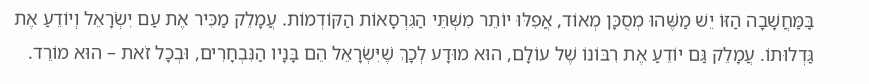בַּמַּחֲשָׁבָה הַזּוֹ יֵשׁ מַשֶּׁהוּ מְסֻכָּן מְאוֹד, אֲפִלּוּ יוֹתֵר מִשְּׁתֵּי הַגִּרְסָאוֹת הַקּוֹדְמוֹת. עֲמָלֵק מַכִּיר אֶת עַם יִשְׂרָאֵל וְיוֹדֵעַ אֶת גַּדְלוּתוֹ. עֲמָלֵק גַּם יוֹדֵעַ אֶת רִבּוֹנוֹ שֶׁל עוֹלָם, הוּא מוּדָע לְכָךְ שֶׁיִּשְׂרָאֵל הֵם בָּנָיו הַנִּבְחָרִים, וּבְכָל זֹאת – הוּא מוֹרֵד.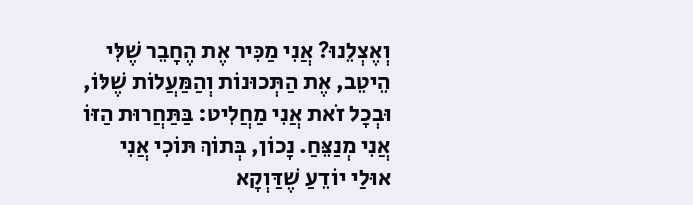וְאֶצְלֵנוּ? אֲנִי מַכִּיר אֶת הֶחָבֵר שֶׁלִּי הֵיטֵב, אֶת הַתְּכוּנוֹת וְהַמַּעֲלוֹת שֶׁלּוֹ, וּבְכָל זֹאת אֲנִי מַחֲלִיט: בַּתַּחֲרוּת הַזּוֹ אֲנִי מְנַצֵּחַ. נָכוֹן, בְּתוֹךְ תּוֹכִי אֲנִי אוּלַי יוֹדֵעַ שֶׁדַּוְקָא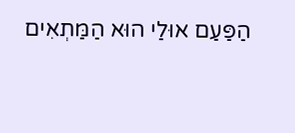הַפַּעַם אוּלַי הוּא הַמַּתְאִים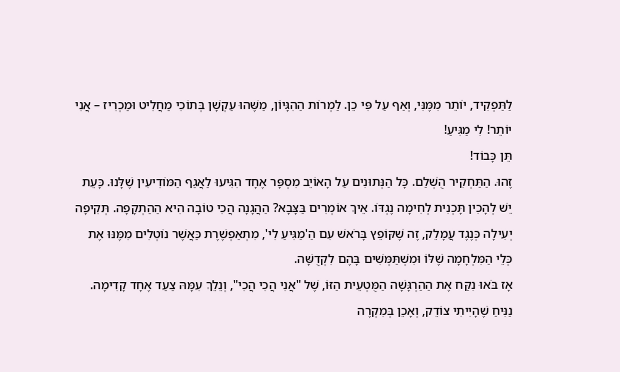לַתַּפְקִיד, יוֹתֵר מִמֶּנִּי, וְאַף עַל פִּי כֵן. לַמְרוֹת הַהִגָּיוֹן, מַשֶּׁהוּ עַקְשָׁן בְּתוֹכִי מַחֲלִיט וּמַכְרִיז – אֲנִי יוֹתֵר! לִי מַגִּיעַ!
תֵּן כָּבוֹד!
זֶהוּ. הַתַּחְקִיר הֻשְׁלַם. כָּל הַנְּתוּנִים עַל הָאוֹיֵב מִסְפָּר אֶחָד הִגִּיעוּ לַאֲגַף הַמּוֹדִיעִין שֶׁלָּנוּ. כָּעֵת יֵשׁ לְהָכִין תָּכְנִית לְחִימָה נֶגְדּוֹ. אֵיךְ אוֹמְרִים בַּצָּבָא? הַהֲגָנָה הֲכִי טוֹבָה הִיא הַהַתְקָפָה. תְּקִיפָה יְעִילָה כְּנֶגֶד עֲמָלֵק, זֶה שֶׁקּוֹפֵץ בָּרֹאשׁ עִם הַ'מַגִּיעַ לִי', מִתְאַפְשֶׁרֶת כַּאֲשֶׁר נוֹטְלִים מִמֶּנּוּ אֶת כְּלֵי הַמִּלְחָמָה שֶׁלּוֹ וּמִשְׁתַּמְּשִׁים בָּהֶם לִקְדֻשָּׁה.
אָז בֹּאוּ נִקַּח אֶת הַהַרְגָּשָׁה הַמֻּטְעֵית הַזּוֹ, שֶׁל "אֲנִי הֲכִי הֲכִי", וְנֵלֵךְ עִמָּהּ צַעַד אֶחָד קָדִימָה. נַנִּיחַ שֶׁהָיִיתִי צוֹדֵק, וְאָכֵן בְּמִקְרֶה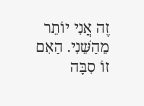זֶה אֲנִי יוֹתֵר מֵהַשֵּׁנִי. הַאִם זוֹ סִבָּה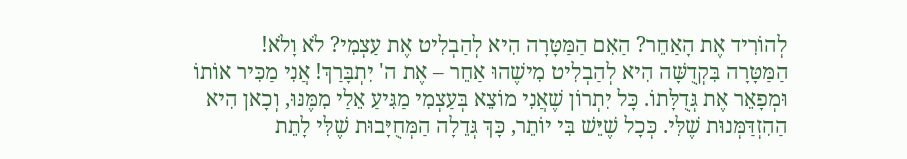לְהוֹרִיד אֶת הָאַחֵר? הַאִם הַמַּטָּרָה הִיא לְהַבְלִיט אֶת עַצְמִי? לֹא וָלֹא!
הַמַּטָּרָה בִּקְדֻשָּׁה הִיא לְהַבְלִיט מִישֶׁהוּ אַחֵר – אֶת ה' יִתְבָּרַךְ! אֲנִי מַכִּיר אוֹתוֹ וּמְפָאֵר אֶת גְּדֻלָּתוֹ. כָּל יִתְרוֹן שֶׁאֲנִי מוֹצֵא בְּעַצְמִי מַגִּיעַ אֵלַי מִמֶּנּוּ, וְכָאן הִיא הַהִזְדַּמְּנוּת שֶׁלִּי. כְּכָל שֶׁיֵּשׁ בִּי יוֹתֵר, כָּךְ גְּדֵלָה הַמְּחֻיָּבוּת שֶׁלִּי לָתֵת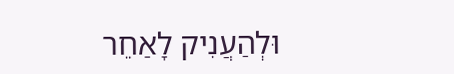וּלְהַעֲנִיק לָאַחֵר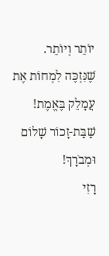יוֹתֵר וְיוֹתֵר.
שֶׁנִּזְכֶּה לִמְחוֹת אֶת עֲמָלֵק בֶּאֱמֶת!
שַׁבַּת-זָכוֹר שָׁלוֹם וּמְבֹרָךְ!
רָזִי